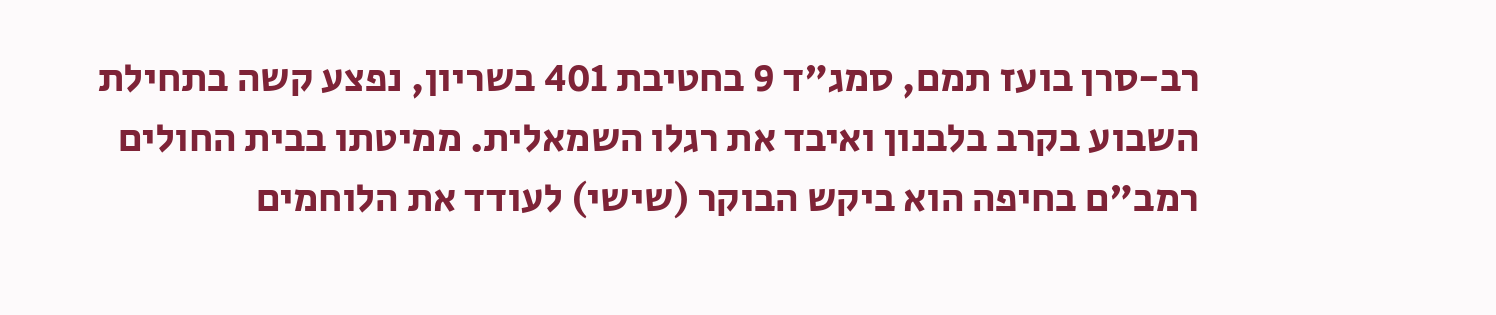רב-סרן בועז תמם, סמג"ד 9 בחטיבת 401 בשריון, נפצע קשה בתחילת השבוע בקרב בלבנון ואיבד את רגלו השמאלית. ממיטתו בבית החולים רמב"ם בחיפה הוא ביקש הבוקר (שישי) לעודד את הלוחמים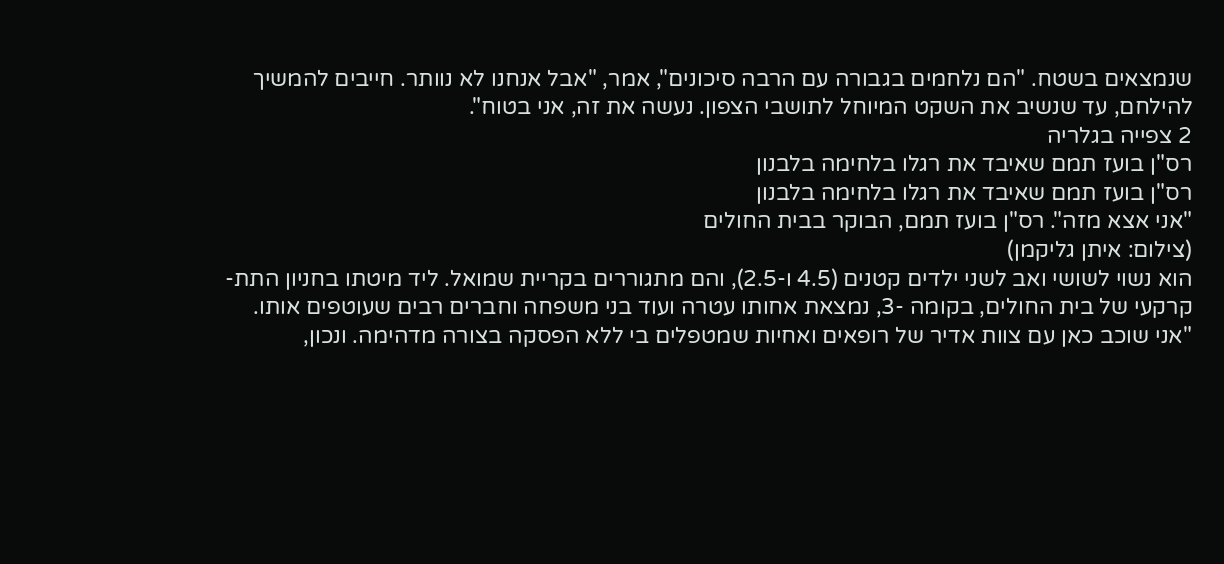שנמצאים בשטח. "הם נלחמים בגבורה עם הרבה סיכונים", אמר, "אבל אנחנו לא נוותר. חייבים להמשיך להילחם, עד שנשיב את השקט המיוחל לתושבי הצפון. נעשה את זה, אני בטוח".
2 צפייה בגלריה
רס"ן בועז תמם שאיבד את רגלו בלחימה בלבנון
רס"ן בועז תמם שאיבד את רגלו בלחימה בלבנון
"אני אצא מזה". רס"ן בועז תמם, הבוקר בבית החולים
(צילום: איתן גליקמן)
הוא נשוי לשושי ואב לשני ילדים קטנים (4.5 ו-2.5), והם מתגוררים בקריית שמואל. ליד מיטתו בחניון התת-קרקעי של בית החולים, בקומה -3, נמצאת אחותו עטרה ועוד בני משפחה וחברים רבים שעוטפים אותו.
"אני שוכב כאן עם צוות אדיר של רופאים ואחיות שמטפלים בי ללא הפסקה בצורה מדהימה. ונכון,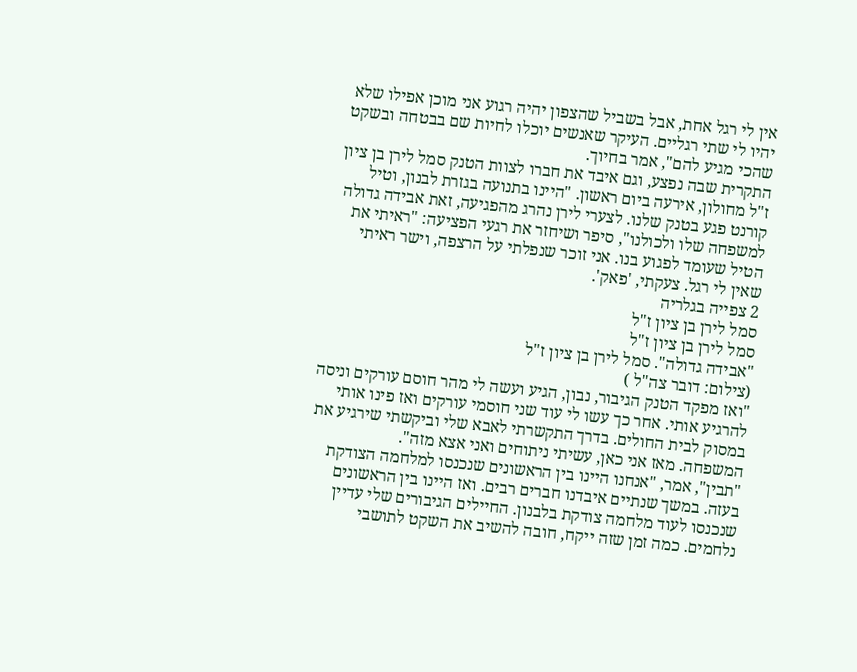אין לי רגל אחת, אבל בשביל שהצפון יהיה רגוע אני מוכן אפילו שלא יהיו לי שתי רגליים. העיקר שאנשים יוכלו לחיות שם בבטחה ובשקט שהכי מגיע להם", אמר בחיוך.
התקרית שבה נפצע, וגם איבד את חברו לצוות הטנק סמל לירן בן ציון ז"ל מחולון, אירעה ביום ראשון. "היינו בתנועה בגזרת לבנון, וטיל קורנט פגע בטנק שלנו. לצערי לירן נהרג מהפגיעה, זאת אבידה גדולה למשפחה שלו ולכולנו", סיפר ושיחזר את רגעי הפציעה: "ראיתי את הטיל שעומד לפגוע בנו. אני זוכר שנפלתי על הרצפה, וישר ראיתי שאין לי רגל. צעקתי, 'פאק'.
2 צפייה בגלריה
סמל לירן בן ציון ז"ל
סמל לירן בן ציון ז"ל
"אבידה גדולה". סמל לירן בן ציון ז"ל
(צילום: דובר צה"ל )
"ואז מפקד הטנק הגיבור, נבון, הגיע ועשה לי מהר חוסם עורקים וניסה להרגיע אותי. אחר כך עשו לי עוד שני חוסמי עורקים ואז פינו אותי במסוק לבית החולים. בדרך התקשרתי לאבא שלי וביקשתי שירגיע את המשפחה. מאז אני כאן, עשיתי ניתוחים ואני אצא מזה".
"תבין", אמר, "אנחנו היינו בין הראשונים שנכנסו למלחמה הצודקת בעזה. במשך שנתיים איבדנו חברים רבים. ואז היינו בין הראשונים שנכנסו לעוד מלחמה צודקת בלבנון. החיילים הגיבורים שלי עדיין נלחמים. כמה זמן שזה ייקח, חובה להשיב את השקט לתושבי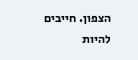הצפון. חייבים להיות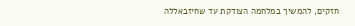חזקים, להמשיך במלחמה הצודקת עד שחיזבאללה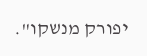יפורק מנשקו".